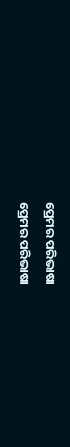ପ୍ରେମର ପରିଭାଷା
ପ୍ରେମର ପରିଭାଷା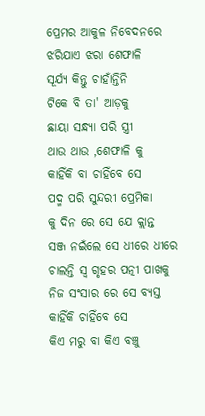ପ୍ରେମର ଆକୁଳ ନିବେଦନରେ
ଝରିଯାଏ ଝରା ଶେଫାଳି
ସୂର୍ଯ୍ୟ କିନ୍ତୁ ଚାହାଁନ୍ତିନି
ଟିକେ ବି ତା' ଆଡ଼କୁ
ଛାୟା ସନ୍ଧ୍ୟା ପରି ସ୍ତ୍ରୀ
ଥାଉ ଥାଉ ,ଶେଫାଳି କୁ
କାହିଁକି ବା ଚାହିଁବେ ସେ
ପଦ୍ମ ପରି ସୁନ୍ଦରୀ ପ୍ରେମିକା
କୁ ଦିନ ରେ ସେ ଯେ କ୍ଲାନ୍ତ
ସଞ୍ଜ ନଇଁଲେ ସେ ଧୀରେ ଧୀରେ
ଚାଲନ୍ତି ସ୍ୱ ଗୃହର ପତ୍ନୀ ପାଖକୁ
ନିଜ ସଂସାର ରେ ସେ ବ୍ୟସ୍ତ
କାହିଁକି ଚାହିଁବେ ସେ
କିଏ ମରୁ ବା କିଏ ବଞ୍ଚୁ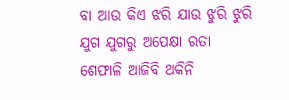ବା ଆଉ କିଏ ଝରି ଯାଉ ଝୁରି ଝୁରି
ଯୁଗ ଯୁଗରୁ ଅପେକ୍ଷା ରତା
ଶେଫାଳି ଆଜିବି ଥକିନି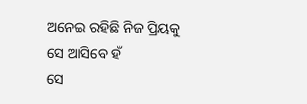ଅନେଇ ରହିଛି ନିଜ ପ୍ରିୟକୁ
ସେ ଆସିବେ ହଁ
ସେ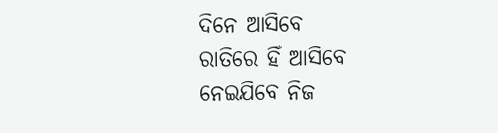ଦିନେ ଆସିବେ
ରାତିରେ ହିଁ ଆସିବେ
ନେଇଯିବେ ନିଜ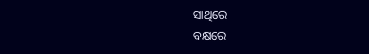ସାଥିରେ
ବକ୍ଷରେ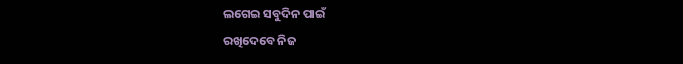ଲଗେଇ ସବୁଦିନ ପାଇଁ
ରଖିଦେବେ ନିଜ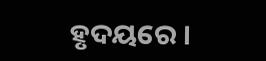ହୃଦୟରେ ।